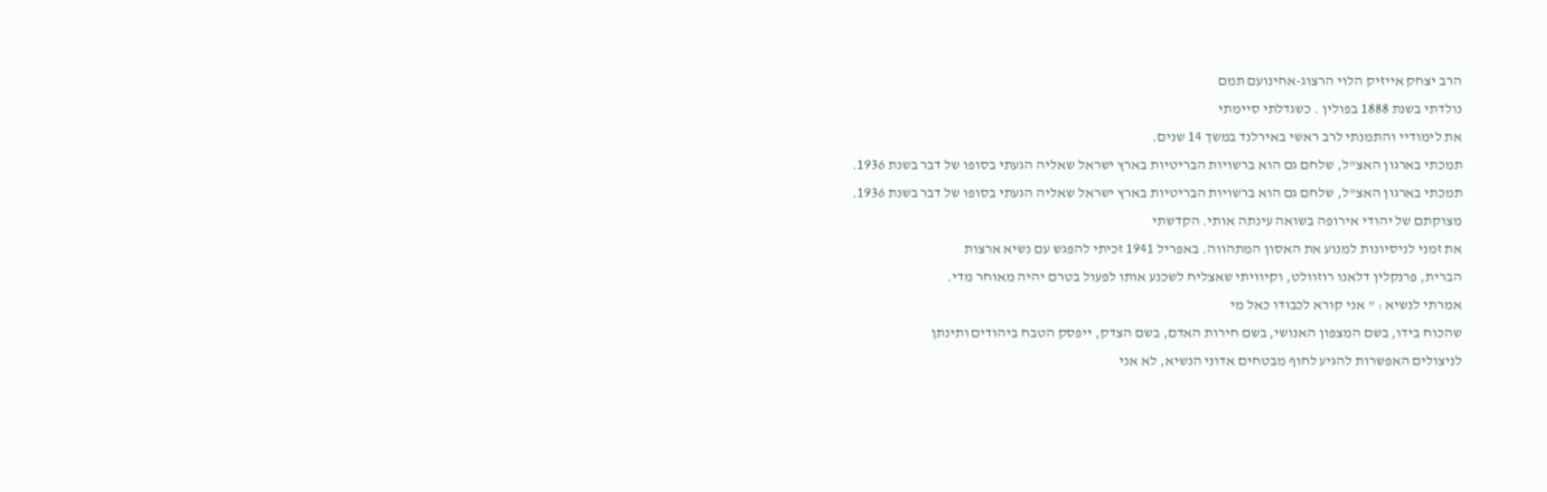הרב יצחק אייזיק הלוי הרצוג-אחינועם תמם
נולדתי בשנת 1888 בפולין . כשגדלתי סיימתי
את לימודיי והתמנתי לרב ראשי באירלנד במשך 14 שנים.
תמכתי בארגון האצ"ל, שלחם גם הוא ברשויות הבריטיות בארץ ישראל שאליה הגעתי בסופו של דבר בשנת 1936.
תמכתי בארגון האצ"ל, שלחם גם הוא ברשויות הבריטיות בארץ ישראל שאליה הגעתי בסופו של דבר בשנת 1936.
מצוקתם של יהודי אירופה בשואה עינתה אותי. הקדשתי
את זמני לניסיונות למנוע את האסון המתהווה. באפריל 1941 זכיתי להפגש עם נשיא ארצות
הברית, פרנקלין דלאנו רוזוולט, וקיוויתי שאצליח לשכנע אותו לפעול בטרם יהיה מאוחר מדי.
אמרתי לנשיא : " אני קורא לכבודו כאל מי
שהכוח בידו, בשם המצפון האנושי, בשם חירות האדם, בשם הצדק, ייפסק הטבח ביהודים ותינתן
לניצולים האפשרות להגיע לחוף מבטחים אדוני הנשיא, לא אני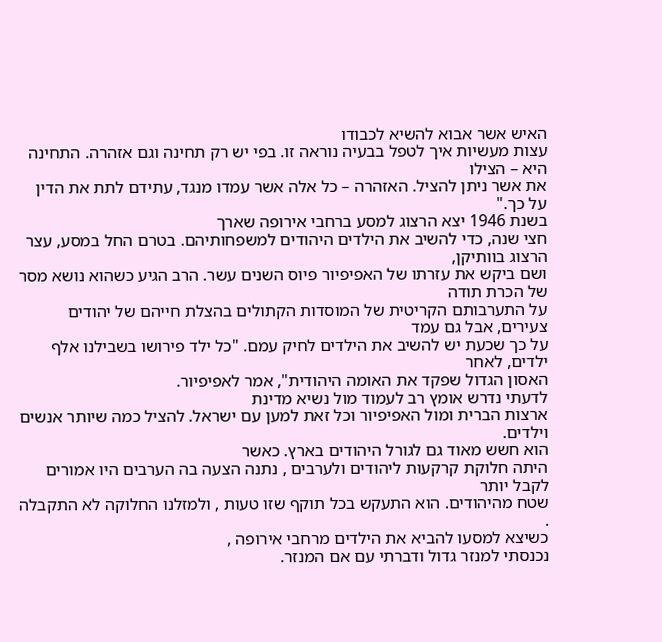האיש אשר אבוא להשיא לכבודו
עצות מעשיות איך לטפל בבעיה נוראה זו. בפי יש רק תחינה וגם אזהרה. התחינה היא – הצילו
את אשר ניתן להציל. האזהרה – כל אלה אשר עמדו מנגד, עתידם לתת את הדין על כך."
בשנת 1946 יצא הרצוג למסע ברחבי אירופה שארך
חצי שנה, כדי להשיב את הילדים היהודים למשפחותיהם. בטרם החל במסע, עצר הרצוג בוותיקן,
ושם ביקש את עזרתו של האפיפיור פיוס השנים עשר. הרב הגיע כשהוא נושא מסר של הכרת תודה
על התערבותם הקריטית של המוסדות הקתולים בהצלת חייהם של יהודים צעירים, אבל גם עמד
על כך שכעת יש להשיב את הילדים לחיק עמם. "כל ילד פירושו בשבילנו אלף ילדים, לאחר
האסון הגדול שפקד את האומה היהודית", אמר לאפיפיור.
לדעתי נדרש אומץ רב לעמוד מול נשיא מדינת
ארצות הברית ומול האפיפיור וכל זאת למען עם ישראל. להציל כמה שיותר אנשים וילדים.
הוא חשש מאוד גם לגורל היהודים בארץ. כאשר
היתה חלוקת קרקעות ליהודים ולערבים , נתנה הצעה בה הערבים היו אמורים לקבל יותר
שטח מהיהודים. הוא התעקש בכל תוקף שזו טעות , ולמזלנו החלוקה לא התקבלה .
כשיצא למסעו להביא את הילדים מרחבי אירופה ,
נכנסתי למנזר גדול ודברתי עם אם המנזר.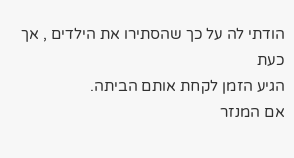הודתי לה על כך שהסתירו את הילדים , אך כעת
הגיע הזמן לקחת אותם הביתה.
אם המנזר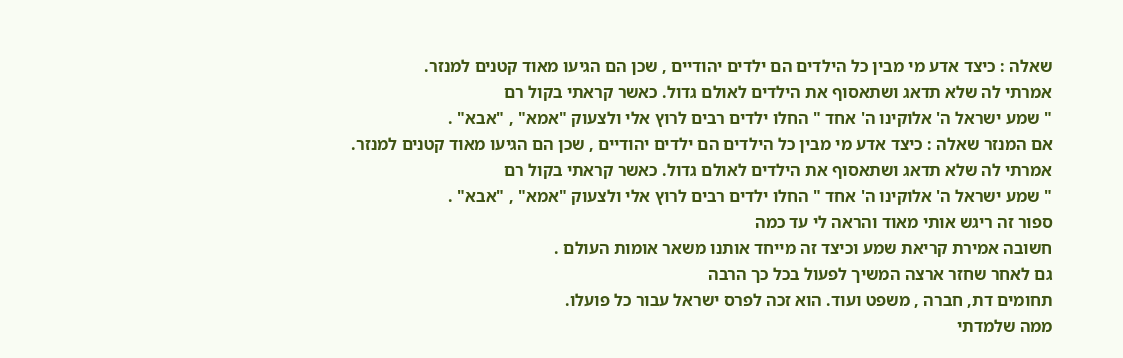שאלה : כיצד אדע מי מבין כל הילדים הם ילדים יהודיים , שכן הם הגיעו מאוד קטנים למנזר.
אמרתי לה שלא תדאג ושתאסוף את הילדים לאולם גדול. כאשר קראתי בקול רם
" שמע ישראל ה' אלוקינו ה' אחד " החלו ילדים רבים לרוץ אלי ולצעוק "אמא" , "אבא" .
אם המנזר שאלה : כיצד אדע מי מבין כל הילדים הם ילדים יהודיים , שכן הם הגיעו מאוד קטנים למנזר.
אמרתי לה שלא תדאג ושתאסוף את הילדים לאולם גדול. כאשר קראתי בקול רם
" שמע ישראל ה' אלוקינו ה' אחד " החלו ילדים רבים לרוץ אלי ולצעוק "אמא" , "אבא" .
ספור זה ריגש אותי מאוד והראה לי עד כמה
חשובה אמירת קריאת שמע וכיצד זה מייחד אותנו משאר אומות העולם .
גם לאחר שחזר ארצה המשיך לפעול בכל כך הרבה
תחומים דת, חברה , משפט ועוד. הוא זכה לפרס ישראל עבור כל פועלו.
ממה שלמדתי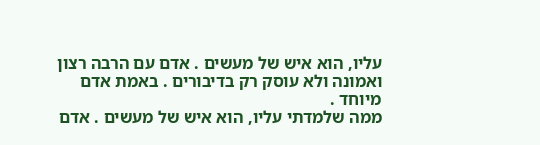עליו, הוא איש של מעשים . אדם עם הרבה רצון ואמונה ולא עוסק רק בדיבורים . באמת אדם מיוחד .
ממה שלמדתי עליו, הוא איש של מעשים . אדם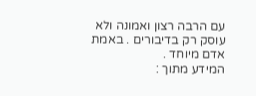עם הרבה רצון ואמונה ולא עוסק רק בדיבורים . באמת אדם מיוחד .
המידע מתוך :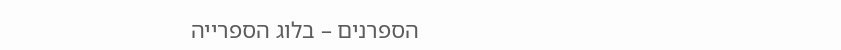הספרנים – בלוג הספרייה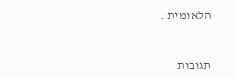הלאומית .


תגובות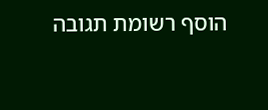הוסף רשומת תגובה